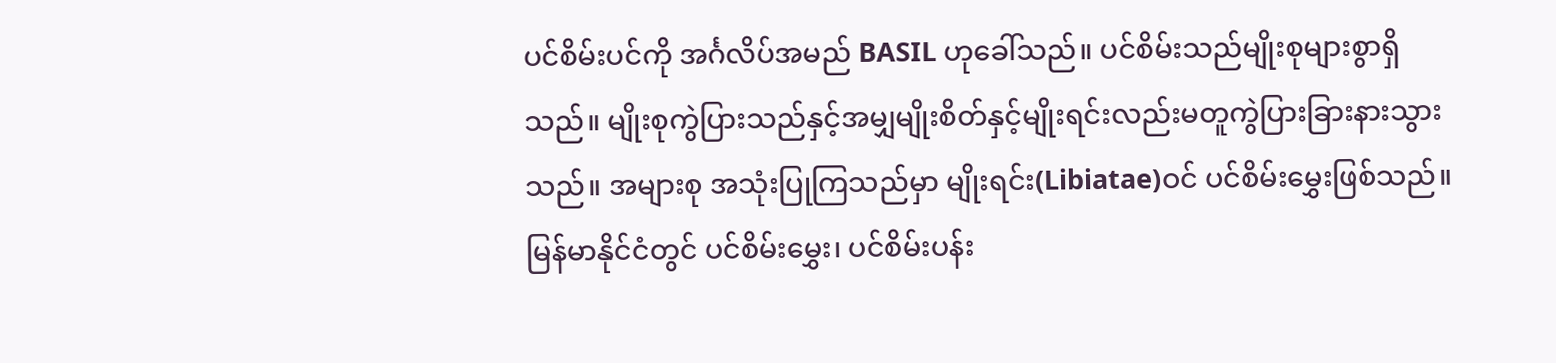ပင်စိမ်းပင်ကို အင်္ဂလိပ်အမည် BASIL ဟုခေါ်သည်။ ပင်စိမ်းသည်မျိုးစုများစွာရှိသည်။ မျိုးစုကွဲပြားသည်နှင့်အမျှမျိုးစိတ်နှင့်မျိုးရင်းလည်းမတူကွဲပြားခြားနားသွားသည်။ အများစု အသုံးပြုကြသည်မှာ မျိုးရင်း(Libiatae)ဝင် ပင်စိမ်းမွှေးဖြစ်သည်။ မြန်မာနိုင်ငံတွင် ပင်စိမ်းမွှေး၊ ပင်စိမ်းပန်း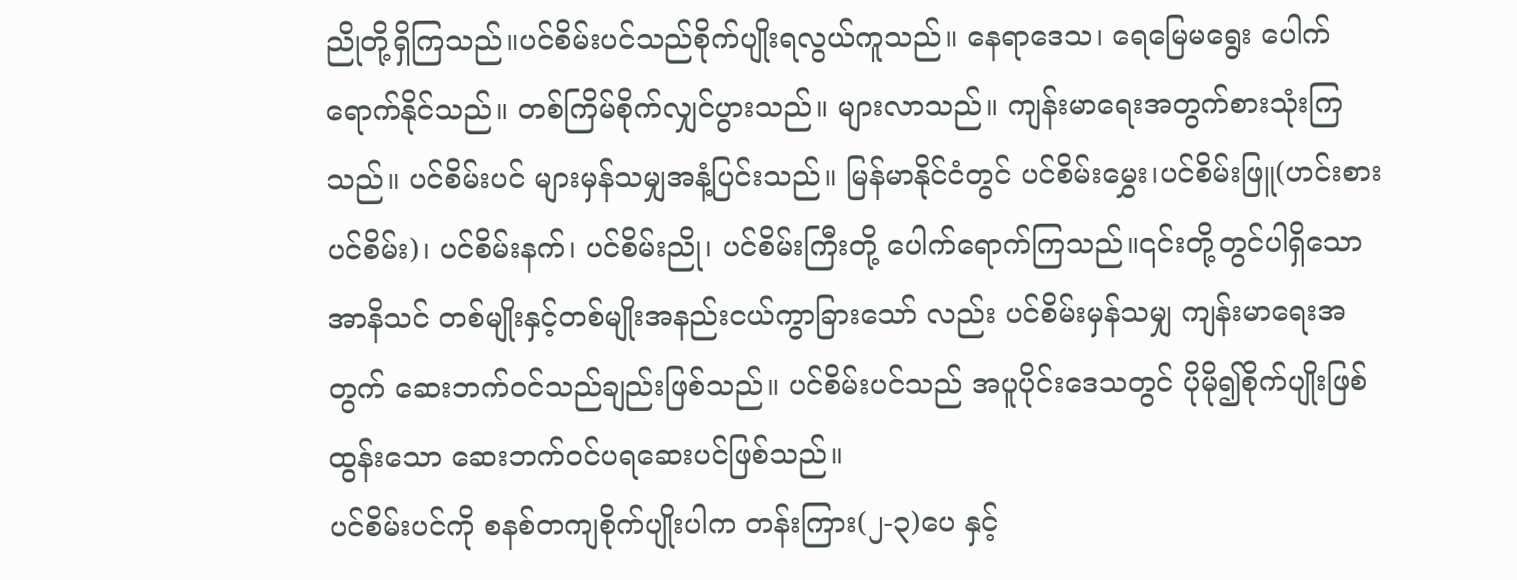ညိုတို့ရှိကြသည်။ပင်စိမ်းပင်သည်စိုက်ပျိုးရလွယ်ကူသည်။ နေရာဒေသ၊ ရေမြေမရွေး ပေါက်ရောက်နိုင်သည်။ တစ်ကြိမ်စိုက်လျှင်ပွားသည်။ များလာသည်။ ကျန်းမာရေးအတွက်စားသုံးကြသည်။ ပင်စိမ်းပင် များမှန်သမျှအနံ့ပြင်းသည်။ မြန်မာနိုင်ငံတွင် ပင်စိမ်းမွှေး၊ပင်စိမ်းဖြူ(ဟင်းစားပင်စိမ်း)၊ ပင်စိမ်းနက်၊ ပင်စိမ်းညို၊ ပင်စိမ်းကြီးတို့ ပေါက်ရောက်ကြသည်။၎င်းတို့တွင်ပါရှိသောအာနိသင် တစ်မျိုးနှင့်တစ်မျိုးအနည်းငယ်ကွာခြားသော် လည်း ပင်စိမ်းမှန်သမျှ ကျန်းမာရေးအတွက် ဆေးဘက်ဝင်သည်ချည်းဖြစ်သည်။ ပင်စိမ်းပင်သည် အပူပိုင်းဒေသတွင် ပိုမို၍စိုက်ပျိုးဖြစ်ထွန်းသော ဆေးဘက်ဝင်ပရဆေးပင်ဖြစ်သည်။
ပင်စိမ်းပင်ကို စနစ်တကျစိုက်ပျိုးပါက တန်းကြား(၂-၃)ပေ နှင့်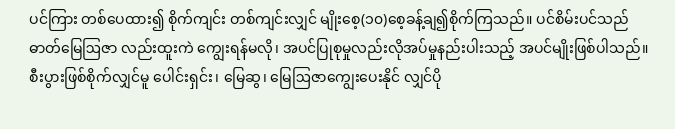ပင်ကြား တစ်ပေထား၍ စိုက်ကျင်း တစ်ကျင်းလျှင် မျိုးစေ့(၁၀)စေ့ခန့်ချ၍စိုက်ကြသည်။ ပင်စိမ်းပင်သည် ဓာတ်မြေဩဇာ လည်းထူးကဲ ကျွေးရန်မလို၊ အပင်ပြုစုမှုလည်းလိုအပ်မှုနည်းပါးသည့် အပင်မျိုးဖြစ်ပါသည်။ စီးပွားဖြစ်စိုက်လျှင်မူ ပေါင်းရှင်း၊ မြေဆွ၊ မြေဩဇာကျွေးပေးနိုင် လျှင်ပို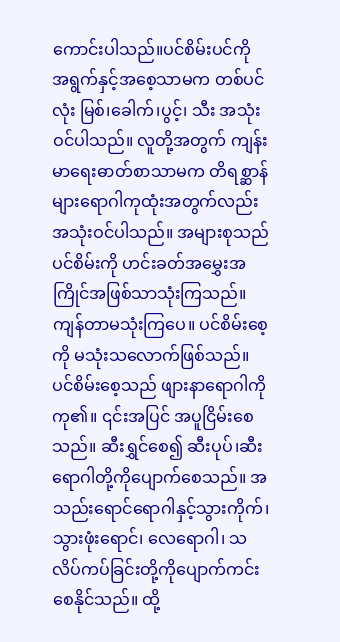ကောင်းပါသည်။ပင်စိမ်းပင်ကို အရွက်နှင့်အစေ့သာမက တစ်ပင်လုံး မြစ်၊ခေါက်၊ပွင့်၊ သီး အသုံးဝင်ပါသည်။ လူတို့အတွက် ကျန်းမာရေးဓာတ်စာသာမက တိရစ္ဆာန်များရောဂါကုထုံးအတွက်လည်းအသုံးဝင်ပါသည်။ အများစုသည် ပင်စိမ်းကို ဟင်းခတ်အမွှေးအကြိုင်အဖြစ်သာသုံးကြသည်။ ကျန်တာမသုံးကြပေ။ ပင်စိမ်းစေ့ကို မသုံးသလောက်ဖြစ်သည်။ ပင်စိမ်းစေ့သည် ဖျားနာရောဂါကို ကု၏။ ၎င်းအပြင် အပူငြိမ်းစေသည်။ ဆီးရွှင်စေ၍ ဆီးပုပ်၊ဆီးရောဂါတို့ကိုပျောက်စေသည်။ အသည်းရောင်ရောဂါနှင့်သွားကိုက်၊သွားဖုံးရောင်၊ လေရောဂါ၊ သလိပ်ကပ်ခြင်းတို့ကိုပျောက်ကင်းစေနိုင်သည်။ ထို့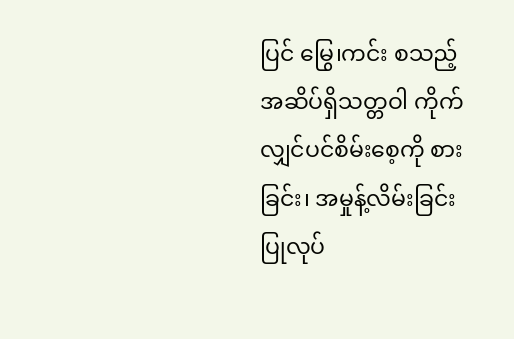ပြင် မြွေ၊ကင်း စသည့်အဆိပ်ရှိသတ္တဝါ ကိုက်လျှင်ပင်စိမ်းစေ့ကို စားခြင်း၊ အမှုန့်လိမ်းခြင်းပြုလုပ်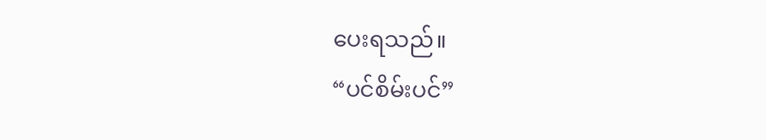ပေးရသည်။
“ပင်စိမ်းပင်”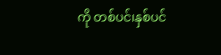ကို တစ်ပင်၊နှစ်ပင်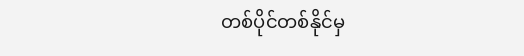တစ်ပိုင်တစ်နိုင်မှ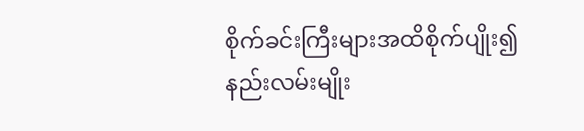စိုက်ခင်းကြီးများအထိစိုက်ပျိုး၍ နည်းလမ်းမျိုး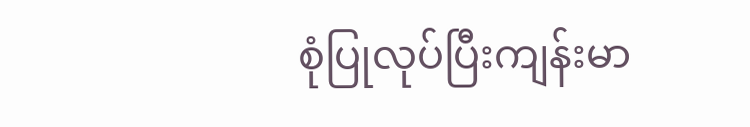စုံပြုလုပ်ပြီးကျန်းမာ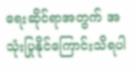ရေးဆိုင်ရာအတွက် အသုံးပြုနိုင်ကြောင်းသိရပါ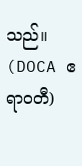သည်။
(DOCA ဧရာဝတီ)